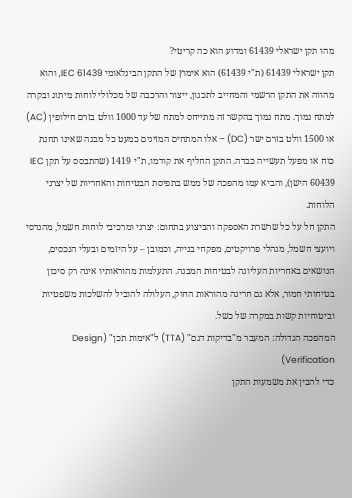מהו תקן ישראלי 61439 ומדוע הוא כה קריטי?
תקן ישראלי 61439 (ת"י 61439) הוא אימוץ של התקן הבינלאומי IEC 61439, והוא מהווה את התקן הרשמי והמחייב לתכנון, ייצור והרכבה של מכלולי לוחות מיתוג ובקרה למתח נמוך. מתח נמוך בהקשר זה מתייחס למתח של עד 1000 וולט בזרם חילופין (AC) או 1500 וולט בזרם ישר (DC) – אלו המתחים המזינים כמעט כל מבנה שאינו תחנת כוח או מפעל תעשייה כבדה. התקן החליף את קודמו, ת"י 1419 (שהתבסס על תקן IEC 60439 הישן), והביא עמו מהפכה של ממש בתפיסת הבטיחות והאחריות של יצרני הלוחות.
התקן חל על כל שרשרת האספקה והביצוע בתחום: יצרני ומרכיבי לוחות חשמל, מהנדסי ויועצי חשמל, מנהלי פרויקטים, מפקחי בנייה, וכמובן – על היזמים ובעלי הנכסים, הנושאים באחריות העליונה לבטיחות המבנה. התעלמות מהוראותיו אינה רק סיכון בטיחותי חמור, אלא גם חריגה מהוראות החוק, העלולה להוביל להשלכות משפטיות וביטוחיות קשות במקרה של כשל.
המהפכה הגדולה: המעבר מ"בדיקות דגם" (TTA) ל"אימות תכן" (Design Verification)
כדי להבין את משמעות התקן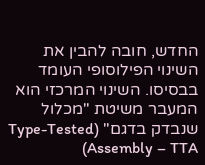החדש, חובה להבין את השינוי הפילוסופי העומד בבסיסו. השינוי המרכזי הוא המעבר משיטת "מכלול שנבדק בדגם" (Type-Tested Assembly – TTA)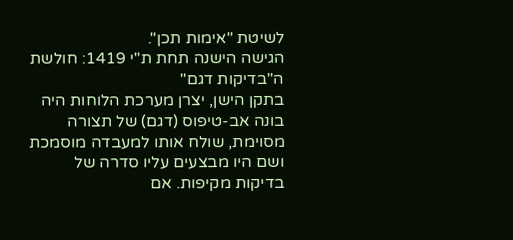לשיטת "אימות תכן".
הגישה הישנה תחת ת"י 1419: חולשת ה"בדיקות דגם"
בתקן הישן, יצרן מערכת הלוחות היה בונה אב-טיפוס (דגם) של תצורה מסוימת, שולח אותו למעבדה מוסמכת ושם היו מבצעים עליו סדרה של בדיקות מקיפות. אם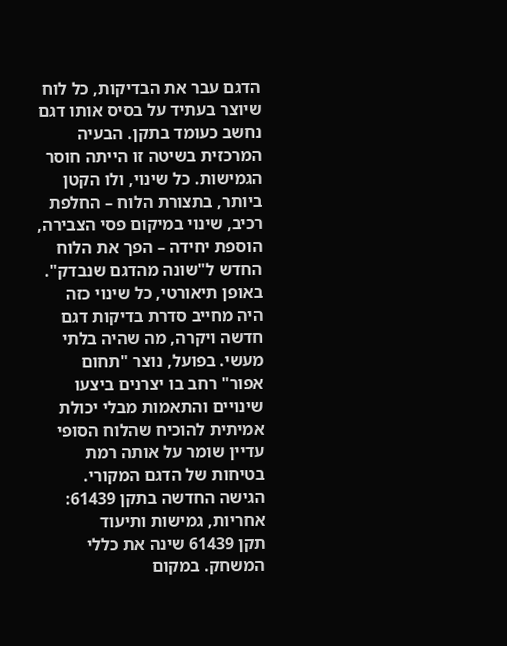הדגם עבר את הבדיקות, כל לוח שיוצר בעתיד על בסיס אותו דגם נחשב כעומד בתקן. הבעיה המרכזית בשיטה זו הייתה חוסר הגמישות. כל שינוי, ולו הקטן ביותר, בתצורת הלוח – החלפת רכיב, שינוי במיקום פסי הצבירה, הוספת יחידה – הפך את הלוח החדש ל"שונה מהדגם שנבדק". באופן תיאורטי, כל שינוי כזה היה מחייב סדרת בדיקות דגם חדשה ויקרה, מה שהיה בלתי מעשי. בפועל, נוצר "תחום אפור" רחב בו יצרנים ביצעו שינויים והתאמות מבלי יכולת אמיתית להוכיח שהלוח הסופי עדיין שומר על אותה רמת בטיחות של הדגם המקורי.
הגישה החדשה בתקן 61439: אחריות, גמישות ותיעוד
תקן 61439 שינה את כללי המשחק. במקום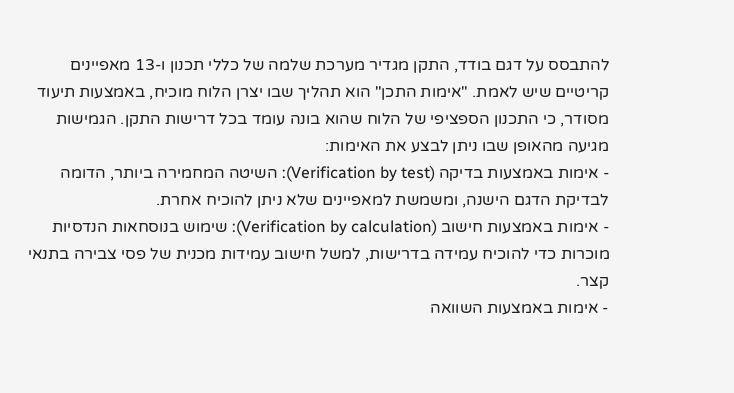להתבסס על דגם בודד, התקן מגדיר מערכת שלמה של כללי תכנון ו-13 מאפיינים קריטיים שיש לאמת. "אימות התכן" הוא תהליך שבו יצרן הלוח מוכיח, באמצעות תיעוד מסודר, כי התכנון הספציפי של הלוח שהוא בונה עומד בכל דרישות התקן. הגמישות מגיעה מהאופן שבו ניתן לבצע את האימות:
- אימות באמצעות בדיקה (Verification by test): השיטה המחמירה ביותר, הדומה לבדיקת הדגם הישנה, ומשמשת למאפיינים שלא ניתן להוכיח אחרת.
- אימות באמצעות חישוב (Verification by calculation): שימוש בנוסחאות הנדסיות מוכרות כדי להוכיח עמידה בדרישות, למשל חישוב עמידות מכנית של פסי צבירה בתנאי קצר.
- אימות באמצעות השוואה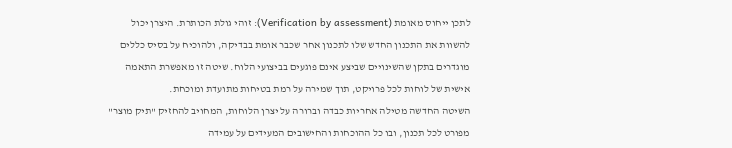לתכן ייחוס מאומת (Verification by assessment): זוהי גולת הכותרת. היצרן יכול להשוות את התכנון החדש שלו לתכנון אחר שכבר אומת בבדיקה, ולהוכיח על בסיס כללים מוגדרים בתקן שהשינויים שביצע אינם פוגעים בביצועי הלוח. שיטה זו מאפשרת התאמה אישית של לוחות לכל פרויקט, תוך שמירה על רמת בטיחות מתועדת ומוכחת.
השיטה החדשה מטילה אחריות כבדה וברורה על יצרן הלוחות, המחויב להחזיק "תיק מוצר" מפורט לכל תכנון, ובו כל ההוכחות והחישובים המעידים על עמידה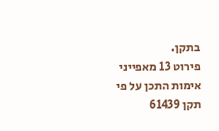בתקן.
פירוט 13 מאפייני אימות התכן על פי תקן 61439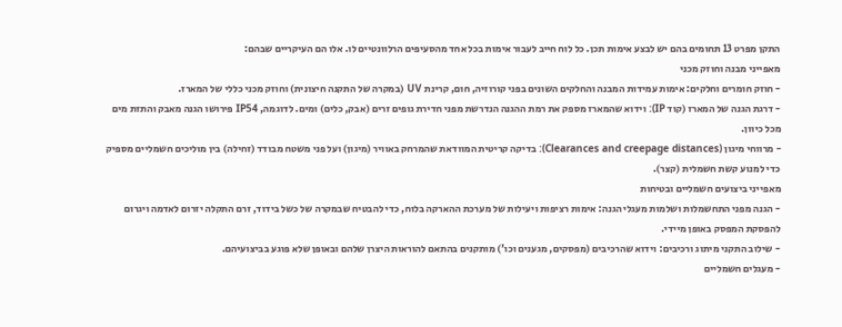התקן מפרט 13 תחומים בהם יש לבצע אימות תכן. כל לוח חייב לעבור אימות בכל אחד מהסעיפים הרלוונטיים לו. אלו הם העיקריים שבהם:
מאפייני מבנה וחוזק מכני
- חוזק חומרים וחלקים: אימות עמידות המבנה והחלקים השונים בפני קורוזיה, חום, קרינת UV (במקרה של התקנה חיצונית) וחוזק מכני כללי של המארז.
- דרגת הגנה של המארז (קוד IP): וידוא שהמארז מספק את רמת ההגנה הנדרשת מפני חדירת גופים זרים (אבק, כלים) ומים. לדוגמה, IP54 פירושו הגנה מאבק והתזת מים מכל כיוון.
- מרווחי מיגון (Clearances and creepage distances): בדיקה קריטית המוודאת שהמרחק באוויר (מיגון) ועל פני משטח מבודד (זחילה) בין מוליכים חשמליים מספיק כדי למנוע קשת חשמלית (קצר).
מאפייני ביצועים חשמליים ובטיחות
- הגנה מפני התחשמלות ושלמות מעגלי הגנה: אימות רציפות ויעילות של מערכת ההארקה בלוח, כדי להבטיח שבמקרה של כשל בידוד, זרם התקלה יזרום לאדמה ויגרום להפסקת המפסק באופן מיידי.
- שילוב התקני מיתוג ורכיבים: וידוא שהרכיבים (מפסקים, מגענים וכו') מותקנים בהתאם להוראות היצרן שלהם ובאופן שלא פוגע בביצועיהם.
- מעגלים חשמליים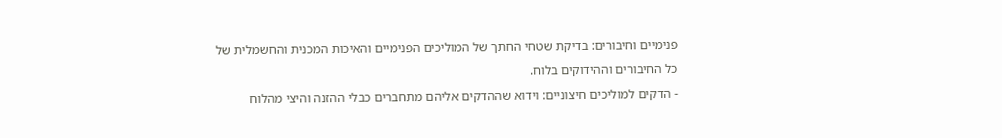פנימיים וחיבורים: בדיקת שטחי החתך של המוליכים הפנימיים והאיכות המכנית והחשמלית של כל החיבורים וההידוקים בלוח.
- הדקים למוליכים חיצוניים: וידוא שההדקים אליהם מתחברים כבלי ההזנה והיצי מהלוח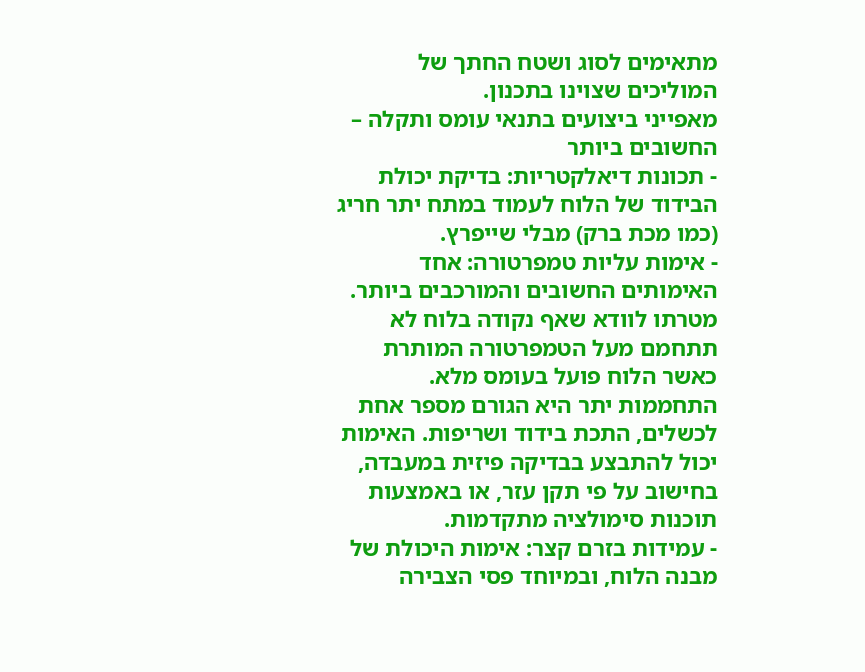מתאימים לסוג ושטח החתך של המוליכים שצוינו בתכנון.
מאפייני ביצועים בתנאי עומס ותקלה – החשובים ביותר
- תכונות דיאלקטריות: בדיקת יכולת הבידוד של הלוח לעמוד במתח יתר חריג (כמו מכת ברק) מבלי שייפרץ.
- אימות עליות טמפרטורה: אחד האימותים החשובים והמורכבים ביותר. מטרתו לוודא שאף נקודה בלוח לא תתחמם מעל הטמפרטורה המותרת כאשר הלוח פועל בעומס מלא. התחממות יתר היא הגורם מספר אחת לכשלים, התכת בידוד ושריפות. האימות יכול להתבצע בבדיקה פיזית במעבדה, בחישוב על פי תקן עזר, או באמצעות תוכנות סימולציה מתקדמות.
- עמידות בזרם קצר: אימות היכולת של מבנה הלוח, ובמיוחד פסי הצבירה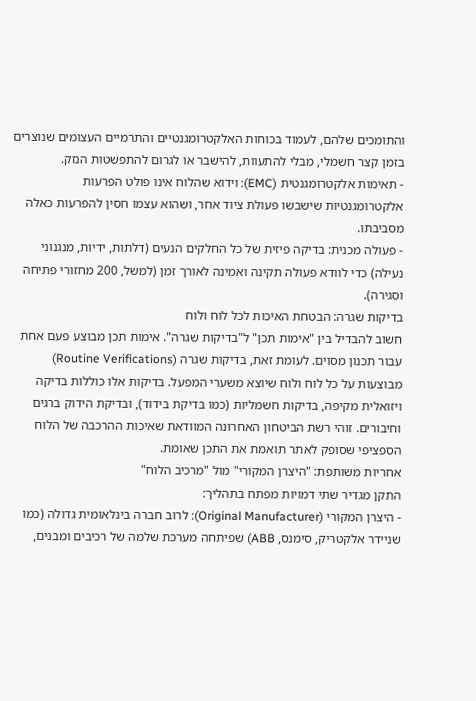והתומכים שלהם, לעמוד בכוחות האלקטרומגנטיים והתרמיים העצומים שנוצרים בזמן קצר חשמלי, מבלי להתעוות, להישבר או לגרום להתפשטות הנזק.
- תאימות אלקטרומגנטית (EMC): וידוא שהלוח אינו פולט הפרעות אלקטרומגנטיות שישבשו פעולת ציוד אחר, ושהוא עצמו חסין להפרעות כאלה מסביבתו.
- פעולה מכנית: בדיקה פיזית של כל החלקים הנעים (דלתות, ידיות, מנגנוני נעילה) כדי לוודא פעולה תקינה ואמינה לאורך זמן (למשל, 200 מחזורי פתיחה וסגירה).
בדיקות שגרה: הבטחת האיכות לכל לוח ולוח
חשוב להבדיל בין "אימות תכן" ל"בדיקות שגרה". אימות תכן מבוצע פעם אחת עבור תכנון מסוים. לעומת זאת, בדיקות שגרה (Routine Verifications) מבוצעות על כל לוח ולוח שיוצא משערי המפעל. בדיקות אלו כוללות בדיקה ויזואלית מקיפה, בדיקות חשמליות (כמו בדיקת בידוד), ובדיקת הידוק ברגים וחיבורים. זוהי רשת הביטחון האחרונה המוודאת שאיכות ההרכבה של הלוח הספציפי שסופק לאתר תואמת את התכן שאומת.
אחריות משותפת: "היצרן המקורי" מול "מרכיב הלוח"
התקן מגדיר שתי דמויות מפתח בתהליך:
- היצרן המקורי (Original Manufacturer): לרוב חברה בינלאומית גדולה (כמו שניידר אלקטריק, סימנס, ABB) שפיתחה מערכת שלמה של רכיבים ומבנים,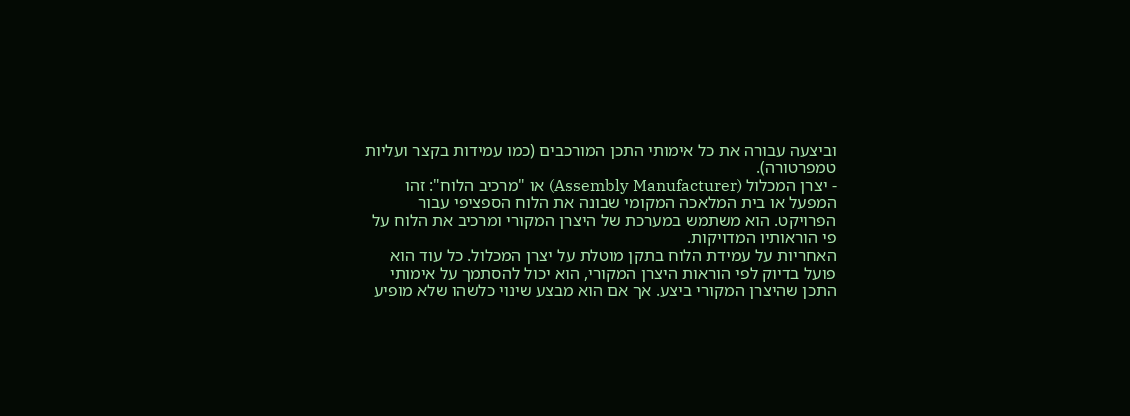וביצעה עבורה את כל אימותי התכן המורכבים (כמו עמידות בקצר ועליות טמפרטורה).
- יצרן המכלול (Assembly Manufacturer) או "מרכיב הלוח": זהו המפעל או בית המלאכה המקומי שבונה את הלוח הספציפי עבור הפרויקט. הוא משתמש במערכת של היצרן המקורי ומרכיב את הלוח על פי הוראותיו המדויקות.
האחריות על עמידת הלוח בתקן מוטלת על יצרן המכלול. כל עוד הוא פועל בדיוק לפי הוראות היצרן המקורי, הוא יכול להסתמך על אימותי התכן שהיצרן המקורי ביצע. אך אם הוא מבצע שינוי כלשהו שלא מופיע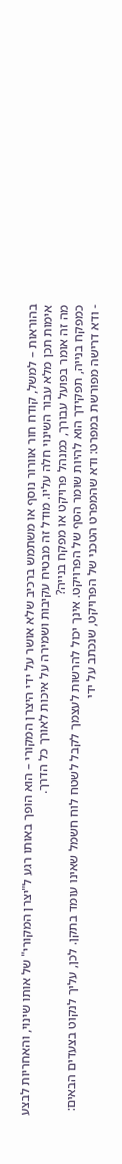בהוראות – למשל, קודח חור אוורור נוסף או משתמש ברכיב שלא אושר על ידי היצרן המקורי – הוא הופך באותו רגע ל"יצרן המקורי" של אותו שינוי, והאחריות לבצע אימות תכן מלא עבור השינוי חלה עליו. מודל זה מבטיח עקיבות ושמירה על איכות לאורך כל הדרך.
מה זה אומר בפועל עבורך, כמנהל פרויקט או מפקח בנייה?
כמפקח בנייה, תפקידך הוא להיות שומר הסף של הפרויקט. אינך יכול להרשות לעצמך לקבל לשטח לוח חשמל שאינו עומד בתקן. לכן, עליך לנקוט בצעדים הבאים:
- ודא דרישה מפורשת במפרט: ודא שהמפרט הטכני של הפרויקט, שנכתב על ידי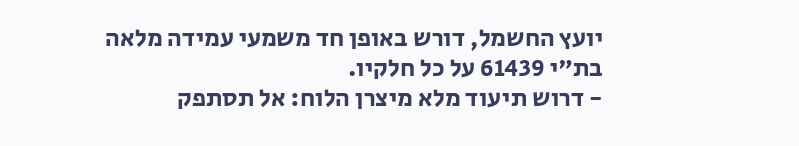יועץ החשמל, דורש באופן חד משמעי עמידה מלאה בת"י 61439 על כל חלקיו.
- דרוש תיעוד מלא מיצרן הלוח: אל תסתפק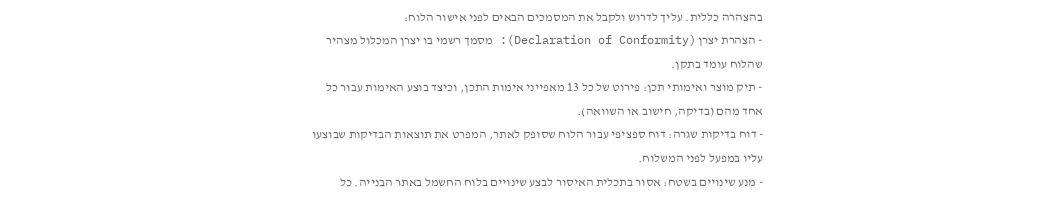בהצהרה כללית. עליך לדרוש ולקבל את המסמכים הבאים לפני אישור הלוח:
- הצהרת יצרן (Declaration of Conformity): מסמך רשמי בו יצרן המכלול מצהיר שהלוח עומד בתקן.
- תיק מוצר ואימותי תכן: פירוט של כל 13 מאפייני אימות התכן, וכיצד בוצע האימות עבור כל אחד מהם (בדיקה, חישוב או השוואה).
- דוח בדיקות שגרה: דוח ספציפי עבור הלוח שסופק לאתר, המפרט את תוצאות הבדיקות שבוצעו עליו במפעל לפני המשלוח.
- מנע שינויים בשטח: אסור בתכלית האיסור לבצע שינויים בלוח החשמל באתר הבנייה. כל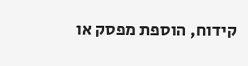קידוח, הוספת מפסק או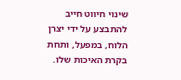שינוי חיווט חייב להתבצע על ידי יצרן הלוח, במפעל, ותחת בקרת האיכות שלו.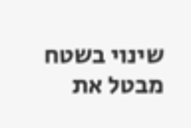שינוי בשטח מבטל את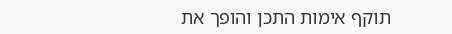תוקף אימות התכן והופך את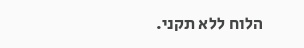הלוח ללא תקני.